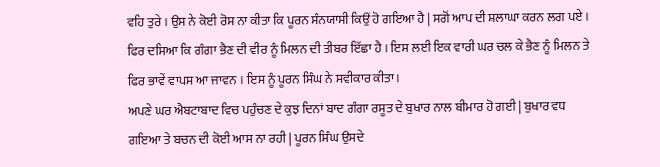ਵਹਿ ਤੁਰੇ । ਉਸ ਨੇ ਕੋਈ ਰੋਸ ਨਾ ਕੀਤਾ ਕਿ ਪੂਰਨ ਸੰਨਯਾਸੀ ਕਿਉਂ ਹੋ ਗਇਆ ਹੈ | ਸਗੋਂ ਆਪ ਦੀ ਸ਼ਲਾਘਾ ਕਰਨ ਲਗ ਪਏ । ਫਿਰ ਦਸਿਆ ਕਿ ਗੰਗਾ ਭੈਣ ਦੀ ਵੀਰ ਨੂੰ ਮਿਲਨ ਦੀ ਤੀਬਰ ਇੱਛਾ ਹੈ । ਇਸ ਲਈ ਇਕ ਵਾਰੀ ਘਰ ਚਲ ਕੇ ਭੈਣ ਨੂੰ ਮਿਲਨ ਤੇ ਫਿਰ ਭਾਵੇਂ ਵਾਪਸ ਆ ਜਾਵਨ । ਇਸ ਨੂੰ ਪੂਰਨ ਸਿੰਘ ਨੇ ਸਵੀਕਾਰ ਕੀਤਾ।
ਅਪਣੇ ਘਰ ਐਬਟਾਬਾਦ ਵਿਚ ਪਹੁੰਚਣ ਦੇ ਕੁਝ ਦਿਨਾਂ ਬਾਦ ਗੰਗਾ ਰਸੂਤ ਦੇ ਬੁਖਾਰ ਨਾਲ ਬੀਮਾਰ ਹੋ ਗਈ | ਬੁਖਾਰ ਵਧ ਗਇਆ ਤੇ ਬਚਨ ਦੀ ਕੋਈ ਆਸ ਨਾ ਰਹੀ | ਪੂਰਨ ਸਿੰਘ ਉਸਦੇ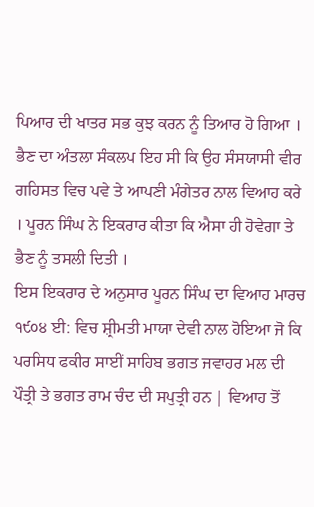ਪਿਆਰ ਦੀ ਖਾਤਰ ਸਭ ਕੁਝ ਕਰਨ ਨੂੰ ਤਿਆਰ ਹੋ ਗਿਆ । ਭੈਣ ਦਾ ਅੰਤਲਾ ਸੰਕਲਪ ਇਹ ਸੀ ਕਿ ਉਹ ਸੰਸਯਾਸੀ ਵੀਰ ਗਹਿਸਤ ਵਿਚ ਪਵੇ ਤੇ ਆਪਣੀ ਮੰਗੇਤਰ ਨਾਲ ਵਿਆਹ ਕਰੇ । ਪੂਰਨ ਸਿੰਘ ਨੇ ਇਕਰਾਰ ਕੀਤਾ ਕਿ ਐਸਾ ਹੀ ਹੋਵੇਗਾ ਤੇ ਭੈਣ ਨੂੰ ਤਸਲੀ ਦਿਤੀ ।
ਇਸ ਇਕਰਾਰ ਦੇ ਅਨੁਸਾਰ ਪੂਰਨ ਸਿੰਘ ਦਾ ਵਿਆਹ ਮਾਰਚ ੧੯੦੪ ਈ: ਵਿਚ ਸ਼੍ਰੀਮਤੀ ਮਾਯਾ ਦੇਵੀ ਨਾਲ ਹੋਇਆ ਜੋ ਕਿ ਪਰਸਿਧ ਫਕੀਰ ਸਾਈਂ ਸਾਹਿਬ ਭਗਤ ਜਵਾਹਰ ਮਲ ਦੀ ਪੌਤ੍ਰੀ ਤੇ ਭਗਤ ਰਾਮ ਚੰਦ ਦੀ ਸਪੁਤ੍ਰੀ ਹਨ | ਵਿਆਹ ਤੋਂ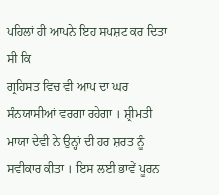ਪਹਿਲਾਂ ਹੀ ਆਪਨੇ ਇਹ ਸਪਸ਼ਟ ਕਰ ਦਿਤਾ ਸੀ ਕਿ
ਗ੍ਰਹਿਸਤ ਵਿਚ ਵੀ ਆਪ ਦਾ ਘਰ ਸੰਨਯਾਸੀਆਂ ਵਰਗਾ ਰਹੇਗਾ । ਸ਼੍ਰੀਮਤੀ ਮਾਯਾ ਦੇਵੀ ਨੇ ਉਨ੍ਹਾਂ ਦੀ ਹਰ ਸ਼ਰਤ ਨੂੰ ਸਵੀਕਾਰ ਕੀਤਾ । ਇਸ ਲਈ ਭਾਵੇਂ ਪੂਰਨ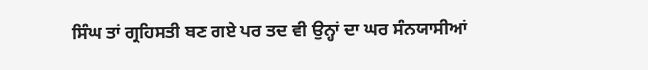ਸਿੰਘ ਤਾਂ ਗ੍ਰਹਿਸਤੀ ਬਣ ਗਏ ਪਰ ਤਦ ਵੀ ਉਨ੍ਹਾਂ ਦਾ ਘਰ ਸੰਨਯਾਸੀਆਂ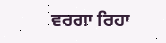ਵਰਗਾ ਰਿਹਾ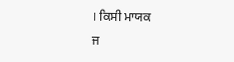। ਕਿਸੀ ਮਾਯਕ
ਜ